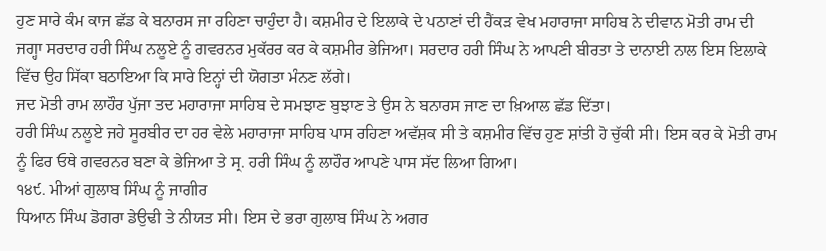ਹੁਣ ਸਾਰੇ ਕੰਮ ਕਾਜ ਛੱਡ ਕੇ ਬਨਾਰਸ ਜਾ ਰਹਿਣਾ ਚਾਹੁੰਦਾ ਹੈ। ਕਸ਼ਮੀਰ ਦੇ ਇਲਾਕੇ ਦੇ ਪਠਾਣਾਂ ਦੀ ਹੈਂਕੜ ਵੇਖ ਮਹਾਰਾਜਾ ਸਾਹਿਬ ਨੇ ਦੀਵਾਨ ਮੋਤੀ ਰਾਮ ਦੀ ਜਗ੍ਹਾ ਸਰਦਾਰ ਹਰੀ ਸਿੰਘ ਨਲੂਏ ਨੂੰ ਗਵਰਨਰ ਮੁਕੱਰਰ ਕਰ ਕੇ ਕਸ਼ਮੀਰ ਭੇਜਿਆ। ਸਰਦਾਰ ਹਰੀ ਸਿੰਘ ਨੇ ਆਪਣੀ ਬੀਰਤਾ ਤੇ ਦਾਨਾਈ ਨਾਲ ਇਸ ਇਲਾਕੇ ਵਿੱਚ ਉਹ ਸਿੱਕਾ ਬਠਾਇਆ ਕਿ ਸਾਰੇ ਇਨ੍ਹਾਂ ਦੀ ਯੋਗਤਾ ਮੰਨਣ ਲੱਗੇ।
ਜਦ ਮੋਤੀ ਰਾਮ ਲਾਹੌਰ ਪੁੱਜਾ ਤਦ ਮਹਾਰਾਜਾ ਸਾਹਿਬ ਦੇ ਸਮਝਾਣ ਬੁਝਾਣ ਤੇ ਉਸ ਨੇ ਬਨਾਰਸ ਜਾਣ ਦਾ ਖ਼ਿਆਲ ਛੱਡ ਦਿੱਤਾ।
ਹਰੀ ਸਿੰਘ ਨਲੂਏ ਜਹੇ ਸੂਰਬੀਰ ਦਾ ਹਰ ਵੇਲੇ ਮਹਾਰਾਜਾ ਸਾਹਿਬ ਪਾਸ ਰਹਿਣਾ ਅਵੱਸ਼ਕ ਸੀ ਤੇ ਕਸ਼ਮੀਰ ਵਿੱਚ ਹੁਣ ਸ਼ਾਂਤੀ ਹੋ ਚੁੱਕੀ ਸੀ। ਇਸ ਕਰ ਕੇ ਮੋਤੀ ਰਾਮ ਨੂੰ ਫਿਰ ਓਥੇ ਗਵਰਨਰ ਬਣਾ ਕੇ ਭੇਜਿਆ ਤੇ ਸ੍ਰ. ਹਰੀ ਸਿੰਘ ਨੂੰ ਲਾਹੌਰ ਆਪਣੇ ਪਾਸ ਸੱਦ ਲਿਆ ਗਿਆ।
੧੪੯. ਮੀਆਂ ਗੁਲਾਬ ਸਿੰਘ ਨੂੰ ਜਾਗੀਰ
ਧਿਆਨ ਸਿੰਘ ਡੋਗਰਾ ਡੇਉਢੀ ਤੇ ਨੀਯਤ ਸੀ। ਇਸ ਦੇ ਭਰਾ ਗੁਲਾਬ ਸਿੰਘ ਨੇ ਅਗਰ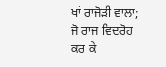ਖਾਂ ਰਾਜੋੜੀ ਵਾਲਾ; ਜੋ ਰਾਜ ਵਿਦਰੋਹ ਕਰ ਕੇ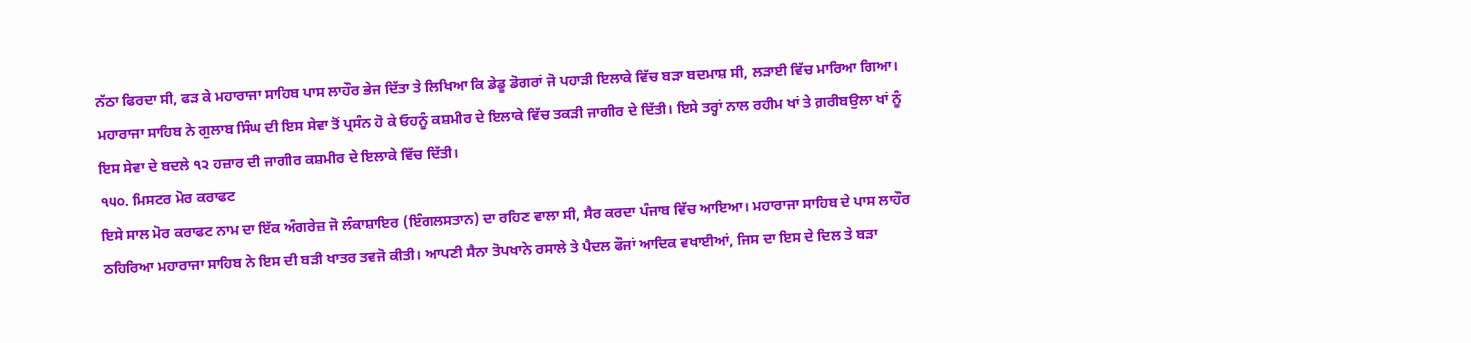ਨੱਠਾ ਫਿਰਦਾ ਸੀ, ਫੜ ਕੇ ਮਹਾਰਾਜਾ ਸਾਹਿਬ ਪਾਸ ਲਾਹੌਰ ਭੇਜ ਦਿੱਤਾ ਤੇ ਲਿਖਿਆ ਕਿ ਡੇਡੂ ਡੋਗਰਾਂ ਜੋ ਪਹਾੜੀ ਇਲਾਕੇ ਵਿੱਚ ਬੜਾ ਬਦਮਾਸ਼ ਸੀ, ਲੜਾਈ ਵਿੱਚ ਮਾਰਿਆ ਗਿਆ। ਮਹਾਰਾਜਾ ਸਾਹਿਬ ਨੇ ਗੁਲਾਬ ਸਿੰਘ ਦੀ ਇਸ ਸੇਵਾ ਤੋਂ ਪ੍ਰਸੰਨ ਹੋ ਕੇ ਓਹਨੂੰ ਕਸ਼ਮੀਰ ਦੇ ਇਲਾਕੇ ਵਿੱਚ ਤਕੜੀ ਜਾਗੀਰ ਦੇ ਦਿੱਤੀ। ਇਸੇ ਤਰ੍ਹਾਂ ਨਾਲ ਰਹੀਮ ਖਾਂ ਤੇ ਗ਼ਰੀਬਉਲਾ ਖਾਂ ਨੂੰ ਇਸ ਸੇਵਾ ਦੇ ਬਦਲੇ ੧੨ ਹਜ਼ਾਰ ਦੀ ਜਾਗੀਰ ਕਸ਼ਮੀਰ ਦੇ ਇਲਾਕੇ ਵਿੱਚ ਦਿੱਤੀ।
੧੫੦. ਮਿਸਟਰ ਮੋਰ ਕਰਾਫਟ
ਇਸੇ ਸਾਲ ਮੋਰ ਕਰਾਫਟ ਨਾਮ ਦਾ ਇੱਕ ਅੰਗਰੇਜ਼ ਜੋ ਲੰਕਾਸ਼ਾਇਰ (ਇੰਗਲਸਤਾਨ) ਦਾ ਰਹਿਣ ਵਾਲਾ ਸੀ, ਸੈਰ ਕਰਦਾ ਪੰਜਾਬ ਵਿੱਚ ਆਇਆ। ਮਹਾਰਾਜਾ ਸਾਹਿਬ ਦੇ ਪਾਸ ਲਾਹੌਰ ਠਹਿਰਿਆ ਮਹਾਰਾਜਾ ਸਾਹਿਬ ਨੇ ਇਸ ਦੀ ਬੜੀ ਖਾਤਰ ਤਵਜੋ ਕੀਤੀ। ਆਪਣੀ ਸੈਨਾ ਤੋਪਖਾਨੇ ਰਸਾਲੇ ਤੇ ਪੈਦਲ ਫੌਜਾਂ ਆਦਿਕ ਵਖਾਈਆਂ, ਜਿਸ ਦਾ ਇਸ ਦੇ ਦਿਲ ਤੇ ਬੜਾ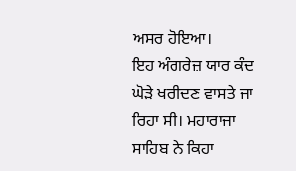ਅਸਰ ਹੋਇਆ।
ਇਹ ਅੰਗਰੇਜ਼ ਯਾਰ ਕੰਦ ਘੋੜੇ ਖਰੀਦਣ ਵਾਸਤੇ ਜਾ ਰਿਹਾ ਸੀ। ਮਹਾਰਾਜਾ ਸਾਹਿਬ ਨੇ ਕਿਹਾ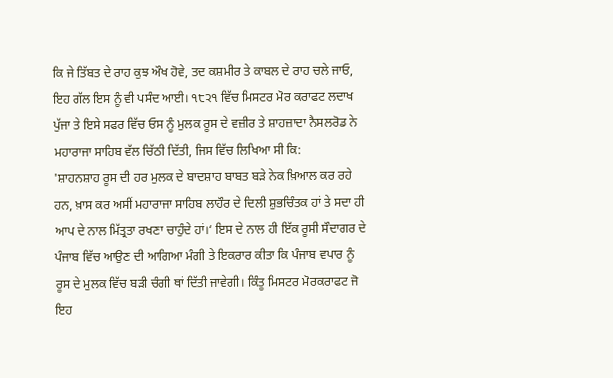ਕਿ ਜੇ ਤਿੱਬਤ ਦੇ ਰਾਹ ਕੁਝ ਔਖ ਹੋਵੇ, ਤਦ ਕਸ਼ਮੀਰ ਤੇ ਕਾਬਲ ਦੇ ਰਾਹ ਚਲੇ ਜਾਓ, ਇਹ ਗੱਲ ਇਸ ਨੂੰ ਵੀ ਪਸੰਦ ਆਈ। ੧੮੨੧ ਵਿੱਚ ਮਿਸਟਰ ਮੋਰ ਕਰਾਫਟ ਲਦਾਖ ਪੁੱਜਾ ਤੇ ਇਸੇ ਸਫਰ ਵਿੱਚ ਓਸ ਨੂੰ ਮੁਲਕ ਰੂਸ ਦੇ ਵਜ਼ੀਰ ਤੇ ਸ਼ਾਹਜ਼ਾਦਾ ਨੈਸਲਰੋਡ ਨੇ ਮਹਾਰਾਜਾ ਸਾਹਿਬ ਵੱਲ ਚਿੱਠੀ ਦਿੱਤੀ, ਜਿਸ ਵਿੱਚ ਲਿਖਿਆ ਸੀ ਕਿ:
'ਸ਼ਾਹਨਸ਼ਾਹ ਰੂਸ ਦੀ ਹਰ ਮੁਲਕ ਦੇ ਬਾਦਸ਼ਾਹ ਬਾਬਤ ਬੜੇ ਨੇਕ ਖ਼ਿਆਲ ਕਰ ਰਹੇ ਹਨ, ਖ਼ਾਸ ਕਰ ਅਸੀਂ ਮਹਾਰਾਜਾ ਸਾਹਿਬ ਲਾਹੌਰ ਦੇ ਦਿਲੀ ਸ਼ੁਭਚਿੰਤਕ ਹਾਂ ਤੇ ਸਦਾ ਹੀ ਆਪ ਦੇ ਨਾਲ ਮਿੱਤ੍ਰਤਾ ਰਖਣਾ ਚਾਹੁੰਦੇ ਹਾਂ।‘ ਇਸ ਦੇ ਨਾਲ ਹੀ ਇੱਕ ਰੂਸੀ ਸੌਦਾਗਰ ਦੇ ਪੰਜਾਬ ਵਿੱਚ ਆਉਣ ਦੀ ਆਗਿਆ ਮੰਗੀ ਤੇ ਇਕਰਾਰ ਕੀਤਾ ਕਿ ਪੰਜਾਬ ਵਪਾਰ ਨੂੰ ਰੂਸ ਦੇ ਮੁਲਕ ਵਿੱਚ ਬੜੀ ਚੰਗੀ ਥਾਂ ਦਿੱਤੀ ਜਾਵੇਗੀ। ਕਿੰਤੂ ਮਿਸਟਰ ਮੋਰਕਰਾਫਟ ਜੋ ਇਹ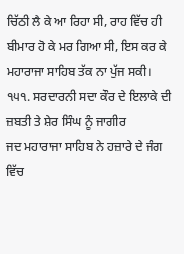ਚਿੱਠੀ ਲੈ ਕੇ ਆ ਰਿਹਾ ਸੀ, ਰਾਹ ਵਿੱਚ ਹੀ ਬੀਮਾਰ ਹੋ ਕੇ ਮਰ ਗਿਆ ਸੀ, ਇਸ ਕਰ ਕੇ ਮਹਾਰਾਜਾ ਸਾਹਿਬ ਤੱਕ ਨਾ ਪੁੱਜ ਸਕੀ।
੧੫੧. ਸਰਦਾਰਨੀ ਸਦਾ ਕੌਰ ਦੇ ਇਲਾਕੇ ਦੀ ਜ਼ਬਤੀ ਤੇ ਸ਼ੇਰ ਸਿੰਘ ਨੂੰ ਜਾਗੀਰ
ਜਦ ਮਹਾਰਾਜਾ ਸਾਹਿਬ ਨੇ ਹਜ਼ਾਰੇ ਦੇ ਜੰਗ ਵਿੱਚ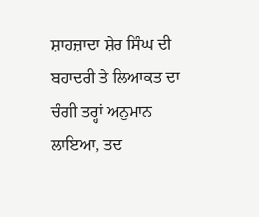ਸ਼ਾਹਜ਼ਾਦਾ ਸ਼ੇਰ ਸਿੰਘ ਦੀ ਬਹਾਦਰੀ ਤੇ ਲਿਆਕਤ ਦਾ ਚੰਗੀ ਤਰ੍ਹਾਂ ਅਨੁਮਾਨ ਲਾਇਆ, ਤਦ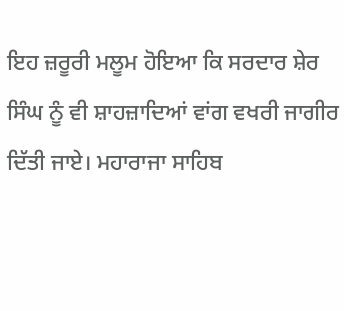ਇਹ ਜ਼ਰੂਰੀ ਮਲੂਮ ਹੋਇਆ ਕਿ ਸਰਦਾਰ ਸ਼ੇਰ ਸਿੰਘ ਨੂੰ ਵੀ ਸ਼ਾਹਜ਼ਾਦਿਆਂ ਵਾਂਗ ਵਖਰੀ ਜਾਗੀਰ ਦਿੱਤੀ ਜਾਏ। ਮਹਾਰਾਜਾ ਸਾਹਿਬ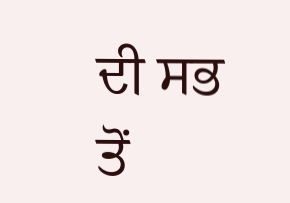ਦੀ ਸਭ ਤੋਂ